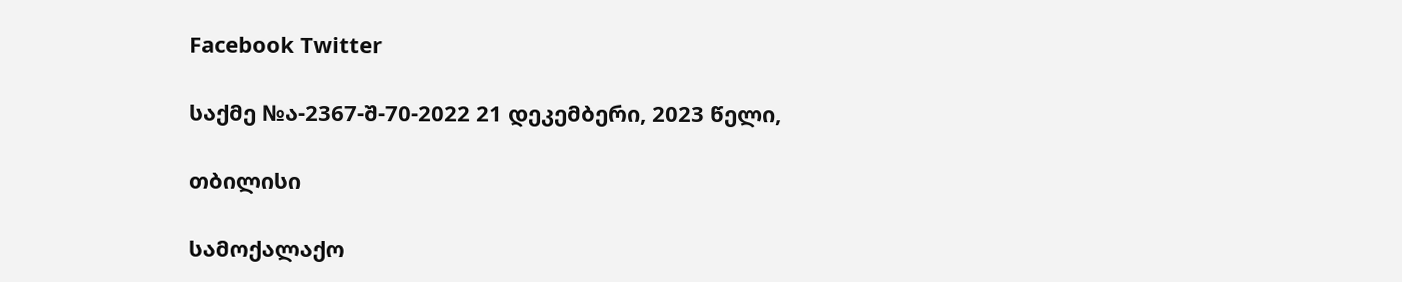Facebook Twitter

საქმე №ა-2367-შ-70-2022 21 დეკემბერი, 2023 წელი,

თბილისი

სამოქალაქო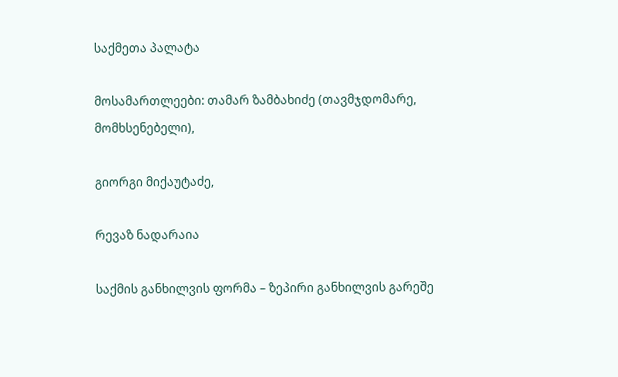საქმეთა პალატა

მოსამართლეები: თამარ ზამბახიძე (თავმჯდომარე, მომხსენებელი),

გიორგი მიქაუტაძე,

რევაზ ნადარაია

საქმის განხილვის ფორმა – ზეპირი განხილვის გარეშე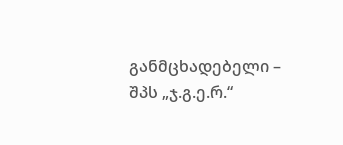განმცხადებელი – შპს „ჯ.გ.ე.რ.“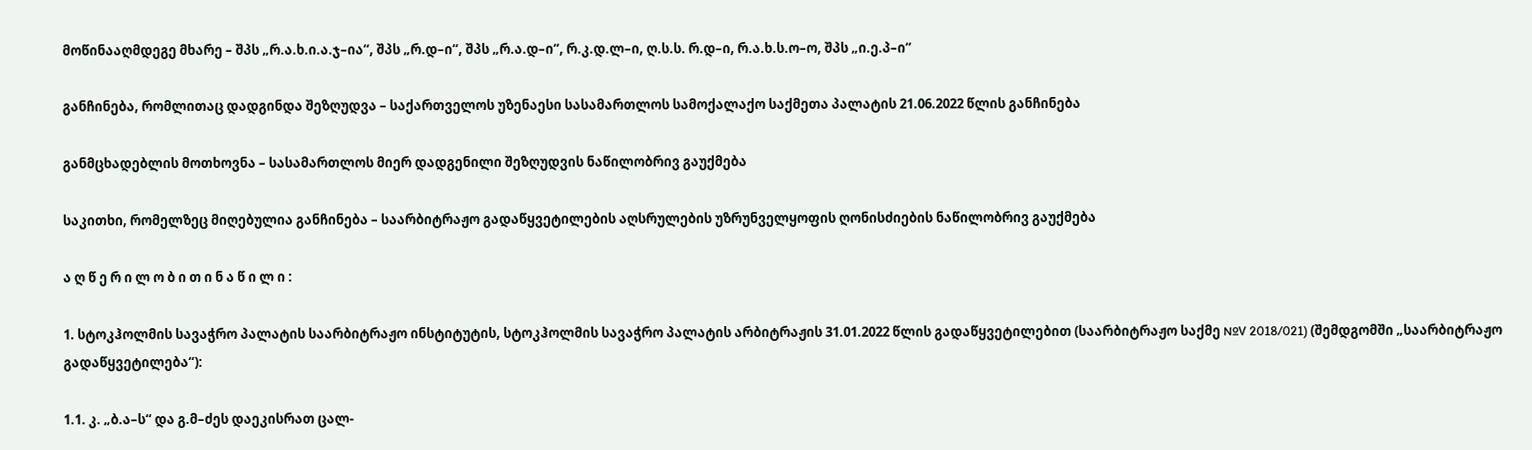მოწინააღმდეგე მხარე – შპს „რ.ა.ხ.ი.ა.ჯ–ია“, შპს „რ.დ–ი“, შპს „რ.ა.დ–ი“, რ.კ.დ.ლ–ი, ღ.ს.ს. რ.დ–ი, რ.ა.ხ.ს.ო–ო, შპს „ი.ე.პ–ი“

განჩინება, რომლითაც დადგინდა შეზღუდვა – საქართველოს უზენაესი სასამართლოს სამოქალაქო საქმეთა პალატის 21.06.2022 წლის განჩინება

განმცხადებლის მოთხოვნა – სასამართლოს მიერ დადგენილი შეზღუდვის ნაწილობრივ გაუქმება

საკითხი, რომელზეც მიღებულია განჩინება – საარბიტრაჟო გადაწყვეტილების აღსრულების უზრუნველყოფის ღონისძიების ნაწილობრივ გაუქმება

ა ღ წ ე რ ი ლ ო ბ ი თ ი ნ ა წ ი ლ ი :

1. სტოკჰოლმის სავაჭრო პალატის საარბიტრაჟო ინსტიტუტის, სტოკჰოლმის სავაჭრო პალატის არბიტრაჟის 31.01.2022 წლის გადაწყვეტილებით (საარბიტრაჟო საქმე №V 2018/021) (შემდგომში „საარბიტრაჟო გადაწყვეტილება“):

1.1. კ. „ბ.ა–ს“ და გ.მ–ძეს დაეკისრათ ცალ-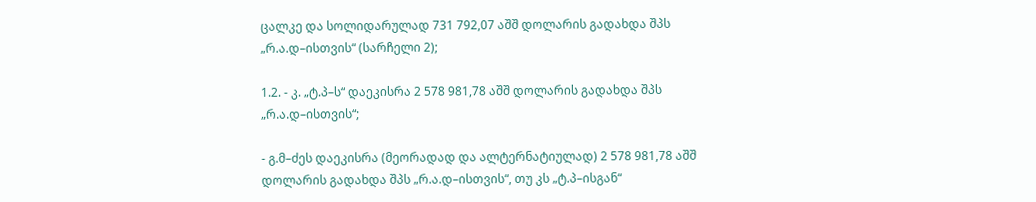ცალკე და სოლიდარულად 731 792,07 აშშ დოლარის გადახდა შპს „რ.ა.დ–ისთვის“ (სარჩელი 2);

1.2. - კ. „ტ.პ–ს“ დაეკისრა 2 578 981,78 აშშ დოლარის გადახდა შპს „რ.ა.დ–ისთვის“;

- გ.მ–ძეს დაეკისრა (მეორადად და ალტერნატიულად) 2 578 981,78 აშშ დოლარის გადახდა შპს „რ.ა.დ–ისთვის“, თუ კს „ტ.პ–ისგან“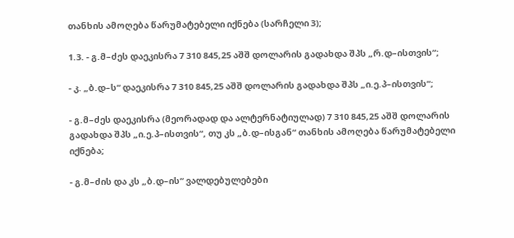თანხის ამოღება წარუმატებელი იქნება (სარჩელი 3);

1.3. - გ.მ–ძეს დაეკისრა 7 310 845,25 აშშ დოლარის გადახდა შპს „რ.დ–ისთვის“;

- კ. „ბ.დ–ს“ დაეკისრა 7 310 845,25 აშშ დოლარის გადახდა შპს „ი.ე.პ–ისთვის“;

- გ.მ–ძეს დაეკისრა (მეორადად და ალტერნატიულად) 7 310 845,25 აშშ დოლარის გადახდა შპს „ი.ე.პ–ისთვის“, თუ კს „ბ.დ–ისგან“ თანხის ამოღება წარუმატებელი იქნება;

- გ.მ–ძის და კს „ბ.დ–ის“ ვალდებულებები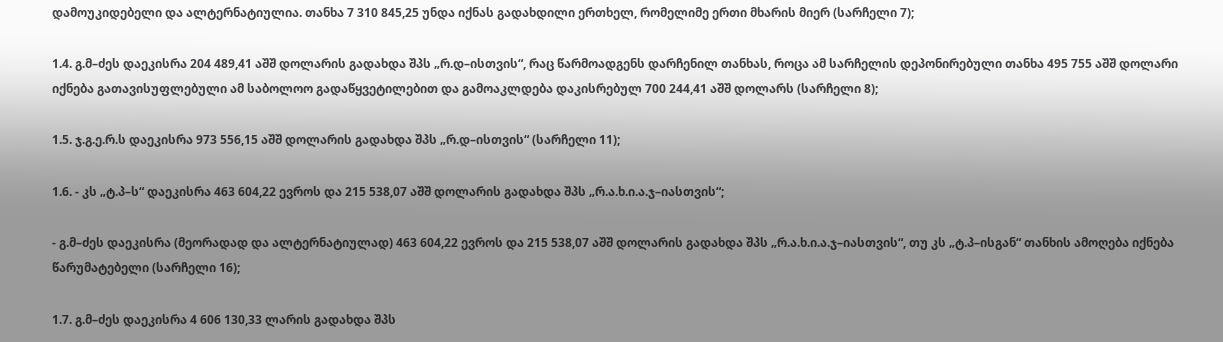დამოუკიდებელი და ალტერნატიულია. თანხა 7 310 845,25 უნდა იქნას გადახდილი ერთხელ, რომელიმე ერთი მხარის მიერ (სარჩელი 7);

1.4. გ.მ–ძეს დაეკისრა 204 489,41 აშშ დოლარის გადახდა შპს „რ.დ–ისთვის“, რაც წარმოადგენს დარჩენილ თანხას, როცა ამ სარჩელის დეპონირებული თანხა 495 755 აშშ დოლარი იქნება გათავისუფლებული ამ საბოლოო გადაწყვეტილებით და გამოაკლდება დაკისრებულ 700 244,41 აშშ დოლარს (სარჩელი 8);

1.5. ჯ.გ.ე.რ.ს დაეკისრა 973 556,15 აშშ დოლარის გადახდა შპს „რ.დ–ისთვის“ (სარჩელი 11);

1.6. - კს „ტ.პ–ს“ დაეკისრა 463 604,22 ევროს და 215 538,07 აშშ დოლარის გადახდა შპს „რ.ა.ხ.ი.ა.ჯ–იასთვის“;

- გ.მ–ძეს დაეკისრა (მეორადად და ალტერნატიულად) 463 604,22 ევროს და 215 538,07 აშშ დოლარის გადახდა შპს „რ.ა.ხ.ი.ა.ჯ–იასთვის“, თუ კს „ტ.პ–ისგან“ თანხის ამოღება იქნება წარუმატებელი (სარჩელი 16);

1.7. გ.მ–ძეს დაეკისრა 4 606 130,33 ლარის გადახდა შპს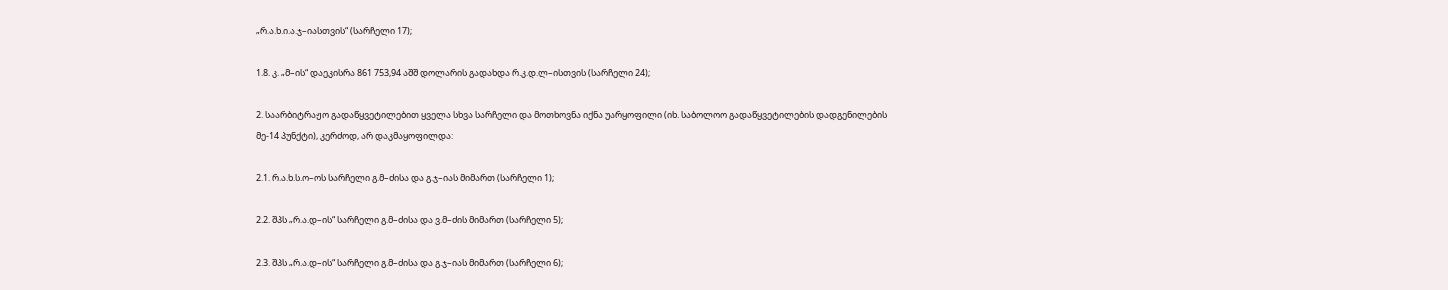„რ.ა.ხ.ი.ა.ჯ–იასთვის“ (სარჩელი 17);

1.8. კ. „მ–ის“ დაეკისრა 861 753,94 აშშ დოლარის გადახდა რ.კ.დ.ლ–ისთვის (სარჩელი 24);

2. საარბიტრაჟო გადაწყვეტილებით ყველა სხვა სარჩელი და მოთხოვნა იქნა უარყოფილი (იხ. საბოლოო გადაწყვეტილების დადგენილების მე-14 პუნქტი), კერძოდ, არ დაკმაყოფილდა:

2.1. რ.ა.ხ.ს.ო–ოს სარჩელი გ.მ–ძისა და გ.ჯ–იას მიმართ (სარჩელი 1);

2.2. შპს „რ.ა.დ–ის“ სარჩელი გ.მ–ძისა და ვ.მ–ძის მიმართ (სარჩელი 5);

2.3. შპს „რ.ა.დ–ის“ სარჩელი გ.მ–ძისა და გ.ჯ–იას მიმართ (სარჩელი 6);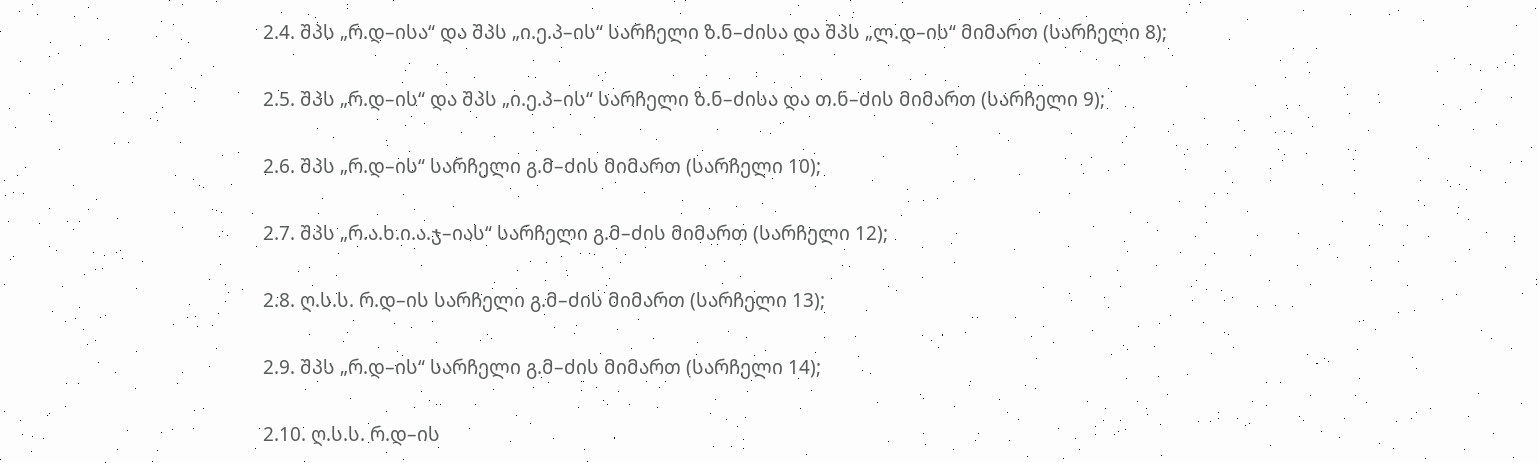2.4. შპს „რ.დ–ისა“ და შპს „ი.ე.პ–ის“ სარჩელი ზ.ნ–ძისა და შპს „ლ.დ–ის“ მიმართ (სარჩელი 8);

2.5. შპს „რ.დ–ის“ და შპს „ი.ე.პ–ის“ სარჩელი ზ.ნ–ძისა და თ.ნ–ძის მიმართ (სარჩელი 9);

2.6. შპს „რ.დ–ის“ სარჩელი გ.მ–ძის მიმართ (სარჩელი 10);

2.7. შპს „რ.ა.ხ.ი.ა.ჯ–იას“ სარჩელი გ.მ–ძის მიმართ (სარჩელი 12);

2.8. ღ.ს.ს. რ.დ–ის სარჩელი გ.მ–ძის მიმართ (სარჩელი 13);

2.9. შპს „რ.დ–ის“ სარჩელი გ.მ–ძის მიმართ (სარჩელი 14);

2.10. ღ.ს.ს. რ.დ–ის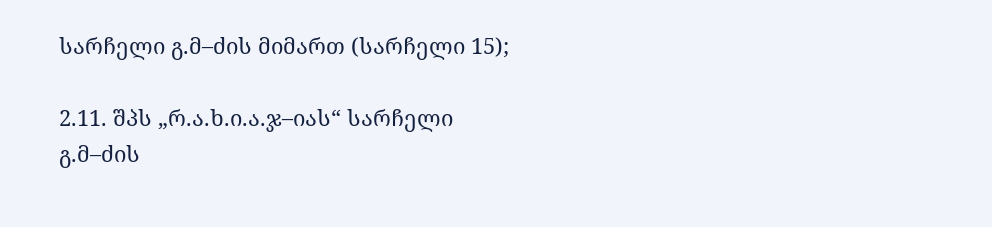სარჩელი გ.მ–ძის მიმართ (სარჩელი 15);

2.11. შპს „რ.ა.ხ.ი.ა.ჯ–იას“ სარჩელი გ.მ–ძის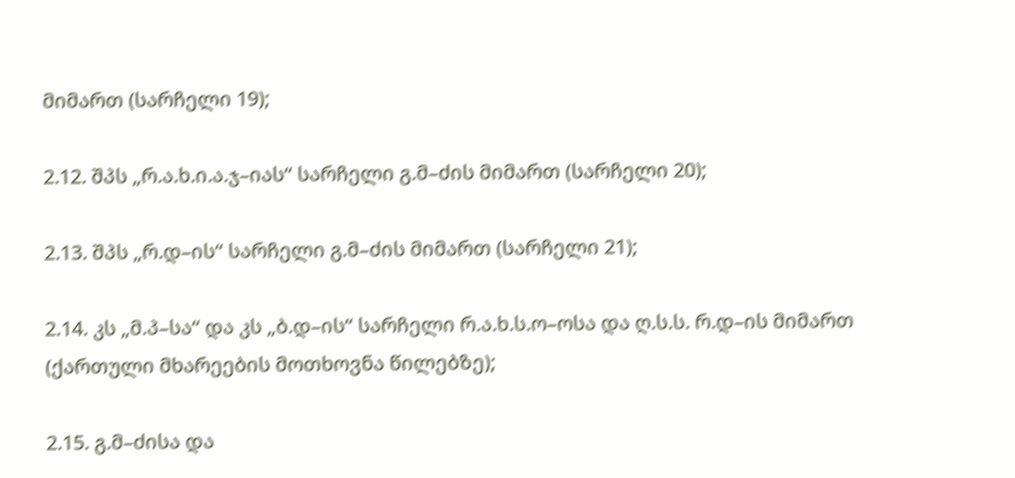მიმართ (სარჩელი 19);

2.12. შპს „რ.ა.ხ.ი.ა.ჯ–იას“ სარჩელი გ.მ–ძის მიმართ (სარჩელი 20);

2.13. შპს „რ.დ–ის“ სარჩელი გ.მ–ძის მიმართ (სარჩელი 21);

2.14. კს „მ.პ–სა“ და კს „ბ.დ–ის“ სარჩელი რ.ა.ხ.ს.ო–ოსა და ღ.ს.ს. რ.დ–ის მიმართ (ქართული მხარეების მოთხოვნა წილებზე);

2.15. გ.მ–ძისა და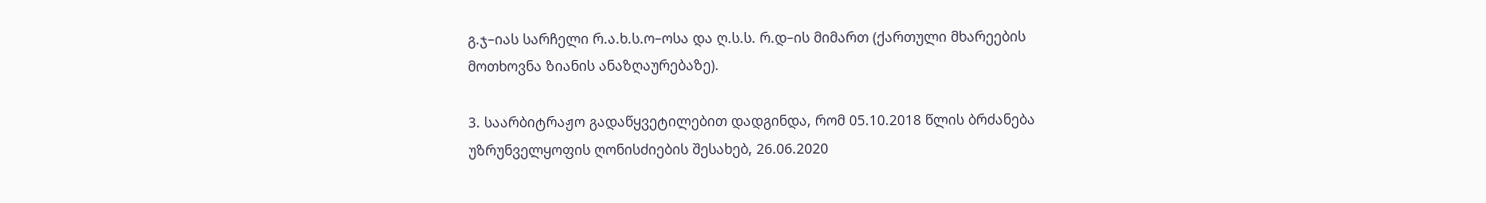გ.ჯ–იას სარჩელი რ.ა.ხ.ს.ო–ოსა და ღ.ს.ს. რ.დ–ის მიმართ (ქართული მხარეების მოთხოვნა ზიანის ანაზღაურებაზე).

3. საარბიტრაჟო გადაწყვეტილებით დადგინდა, რომ 05.10.2018 წლის ბრძანება უზრუნველყოფის ღონისძიების შესახებ, 26.06.2020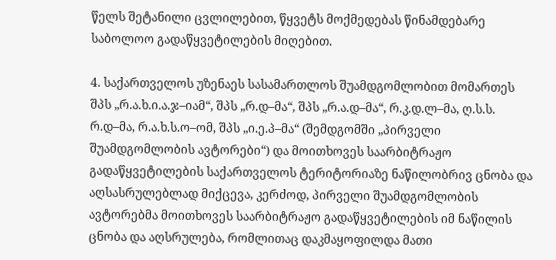წელს შეტანილი ცვლილებით, წყვეტს მოქმედებას წინამდებარე საბოლოო გადაწყვეტილების მიღებით.

4. საქართველოს უზენაეს სასამართლოს შუამდგომლობით მომართეს შპს „რ.ა.ხ.ი.ა.ჯ–იამ“, შპს „რ.დ–მა“, შპს „რ.ა.დ–მა“, რ.კ.დ.ლ–მა, ღ.ს.ს. რ.დ–მა, რ.ა.ხ.ს.ო–ომ, შპს „ი.ე.პ–მა“ (შემდგომში „პირველი შუამდგომლობის ავტორები“) და მოითხოვეს საარბიტრაჟო გადაწყვეტილების საქართველოს ტერიტორიაზე ნაწილობრივ ცნობა და აღსასრულებლად მიქცევა, კერძოდ, პირველი შუამდგომლობის ავტორებმა მოითხოვეს საარბიტრაჟო გადაწყვეტილების იმ ნაწილის ცნობა და აღსრულება, რომლითაც დაკმაყოფილდა მათი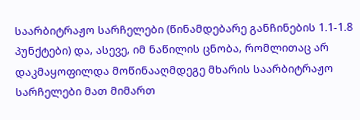საარბიტრაჟო სარჩელები (წინამდებარე განჩინების 1.1-1.8 პუნქტები) და, ასევე, იმ ნაწილის ცნობა, რომლითაც არ დაკმაყოფილდა მოწინააღმდეგე მხარის საარბიტრაჟო სარჩელები მათ მიმართ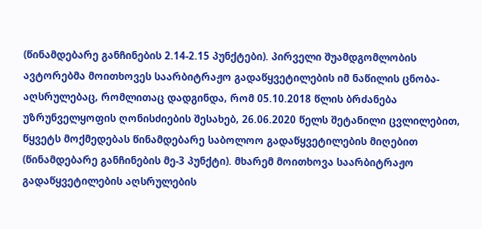(წინამდებარე განჩინების 2.14-2.15 პუნქტები). პირველი შუამდგომლობის ავტორებმა მოითხოვეს საარბიტრაჟო გადაწყვეტილების იმ ნაწილის ცნობა-აღსრულებაც, რომლითაც დადგინდა, რომ 05.10.2018 წლის ბრძანება უზრუნველყოფის ღონისძიების შესახებ, 26.06.2020 წელს შეტანილი ცვლილებით, წყვეტს მოქმედებას წინამდებარე საბოლოო გადაწყვეტილების მიღებით (წინამდებარე განჩინების მე-3 პუნქტი). მხარემ მოითხოვა საარბიტრაჟო გადაწყვეტილების აღსრულების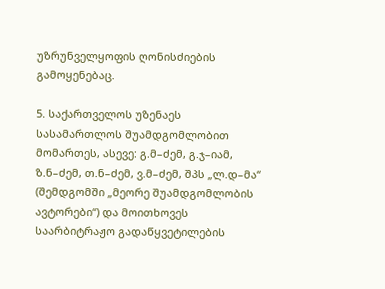უზრუნველყოფის ღონისძიების გამოყენებაც.

5. საქართველოს უზენაეს სასამართლოს შუამდგომლობით მომართეს, ასევე: გ.მ–ძემ, გ.ჯ–იამ, ზ.ნ–ძემ, თ.ნ–ძემ, ვ.მ–ძემ, შპს „ლ.დ–მა“ (შემდგომში „მეორე შუამდგომლობის ავტორები“) და მოითხოვეს საარბიტრაჟო გადაწყვეტილების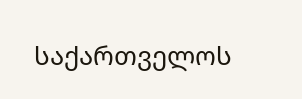საქართველოს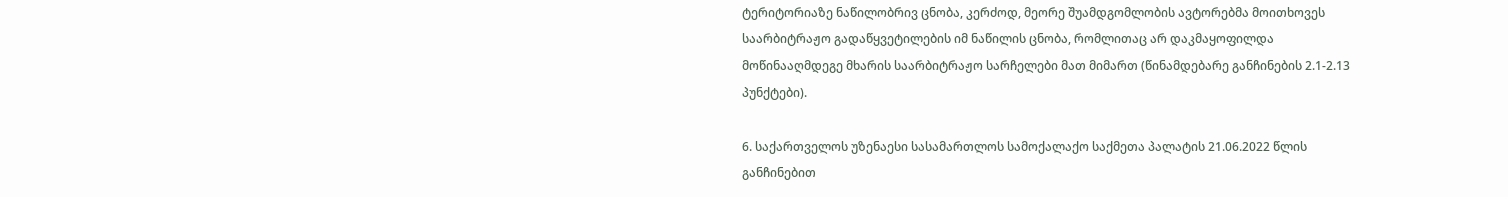ტერიტორიაზე ნაწილობრივ ცნობა, კერძოდ, მეორე შუამდგომლობის ავტორებმა მოითხოვეს საარბიტრაჟო გადაწყვეტილების იმ ნაწილის ცნობა, რომლითაც არ დაკმაყოფილდა მოწინააღმდეგე მხარის საარბიტრაჟო სარჩელები მათ მიმართ (წინამდებარე განჩინების 2.1-2.13 პუნქტები).

6. საქართველოს უზენაესი სასამართლოს სამოქალაქო საქმეთა პალატის 21.06.2022 წლის განჩინებით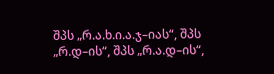შპს „რ.ა.ხ.ი.ა.ჯ–იას“, შპს „რ.დ–ის“, შპს „რ.ა.დ–ის“,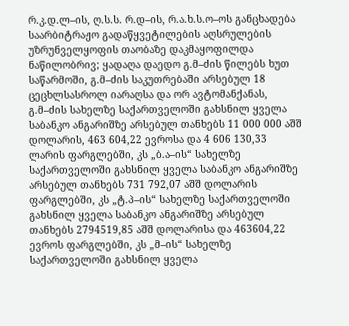რ.კ.დ.ლ–ის, ღ.ს.ს. რ.დ–ის, რ.ა.ხ.ს.ო–ოს განცხადება საარბიტრაჟო გადაწყვეტილების აღსრულების უზრუნველყოფის თაობაზე დაკმაყოფილდა ნაწილობრივ; ყადაღა დაედო გ.მ–ძის წილებს ხუთ საწარმოში, გ.მ–ძის საკუთრებაში არსებულ 18 ცეცხლსასროლ იარაღსა და ორ ავტომანქანას, გ.მ–ძის სახელზე საქართველოში გახსნილ ყველა საბანკო ანგარიშზე არსებულ თანხებს 11 000 000 აშშ დოლარის, 463 604,22 ევროსა და 4 606 130,33 ლარის ფარგლებში, კს „ბ.ა–ის“ სახელზე საქართველოში გახსნილ ყველა საბანკო ანგარიშზე არსებულ თანხებს 731 792,07 აშშ დოლარის ფარგლებში, კს „ტ.პ–ის“ სახელზე საქართველოში გახსნილ ყველა საბანკო ანგარიშზე არსებულ თანხებს 2794519,85 აშშ დოლარისა და 463604,22 ევროს ფარგლებში, კს „მ–ის“ სახელზე საქართველოში გახსნილ ყველა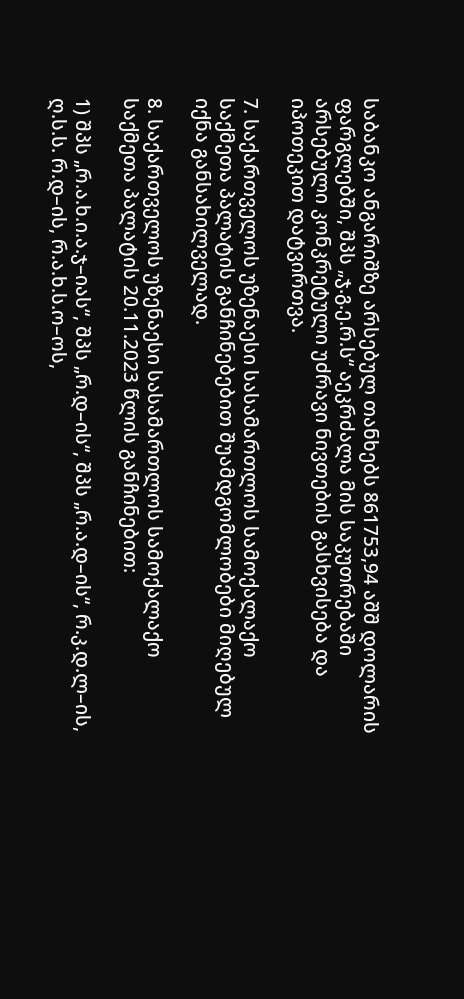საბანკო ანგარიშზე არსებულ თანხებს 861753,94 აშშ დოლარის ფარგლებში, შპს „ჯ.გ.ე.რ.ს“ აეკრძალა მის საკუთრებაში არსებული კონკრეტული უძრავი ნივთების გასხვისება და იპოთეკით დატვირთვა.

7. საქართველოს უზენაესი სასამართლოს სამოქალაქო საქმეთა პალატის განჩინებებით შუამდგომლობები მიღებულ იქნა განსახილველად.

8. საქართველოს უზენაესი სასამართლოს სამოქალაქო საქმეთა პალატის 20.11.2023 წლის განჩინებით:

1) შპს „რ.ა.ხ.ი.ა.ჯ–იას“, შპს „რ.დ–ის“, შპს „რ.ა.დ–ის“, რ.კ.დ.ლ–ის, ღ.ს.ს. რ.დ–ის, რ.ა.ხ.ს.ო–ოს,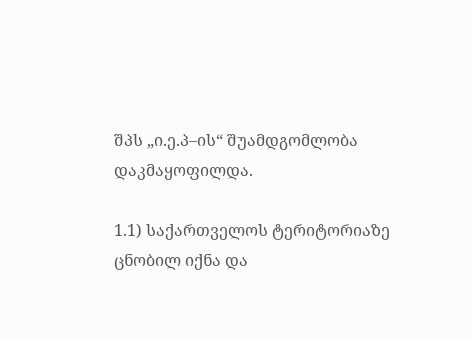შპს „ი.ე.პ–ის“ შუამდგომლობა დაკმაყოფილდა.

1.1) საქართველოს ტერიტორიაზე ცნობილ იქნა და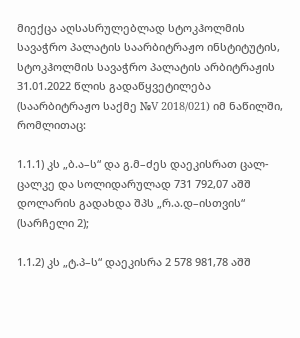მიექცა აღსასრულებლად სტოკჰოლმის სავაჭრო პალატის საარბიტრაჟო ინსტიტუტის, სტოკჰოლმის სავაჭრო პალატის არბიტრაჟის 31.01.2022 წლის გადაწყვეტილება (საარბიტრაჟო საქმე №V 2018/021) იმ ნაწილში, რომლითაც:

1.1.1) კს „ბ.ა–ს“ და გ.მ–ძეს დაეკისრათ ცალ-ცალკე და სოლიდარულად 731 792,07 აშშ დოლარის გადახდა შპს „რ.ა.დ–ისთვის“ (სარჩელი 2);

1.1.2) კს „ტ.პ–ს“ დაეკისრა 2 578 981,78 აშშ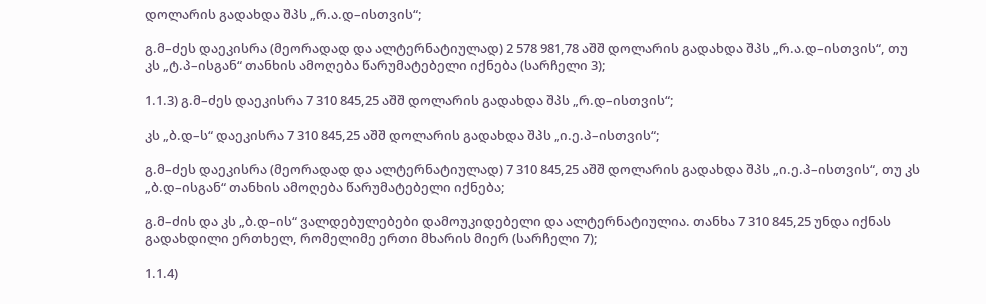დოლარის გადახდა შპს „რ.ა.დ–ისთვის“;

გ.მ–ძეს დაეკისრა (მეორადად და ალტერნატიულად) 2 578 981,78 აშშ დოლარის გადახდა შპს „რ.ა.დ–ისთვის“, თუ კს „ტ.პ–ისგან“ თანხის ამოღება წარუმატებელი იქნება (სარჩელი 3);

1.1.3) გ.მ–ძეს დაეკისრა 7 310 845,25 აშშ დოლარის გადახდა შპს „რ.დ–ისთვის“;

კს „ბ.დ–ს“ დაეკისრა 7 310 845,25 აშშ დოლარის გადახდა შპს „ი.ე.პ–ისთვის“;

გ.მ–ძეს დაეკისრა (მეორადად და ალტერნატიულად) 7 310 845,25 აშშ დოლარის გადახდა შპს „ი.ე.პ–ისთვის“, თუ კს „ბ.დ–ისგან“ თანხის ამოღება წარუმატებელი იქნება;

გ.მ–ძის და კს „ბ.დ–ის“ ვალდებულებები დამოუკიდებელი და ალტერნატიულია. თანხა 7 310 845,25 უნდა იქნას გადახდილი ერთხელ, რომელიმე ერთი მხარის მიერ (სარჩელი 7);

1.1.4)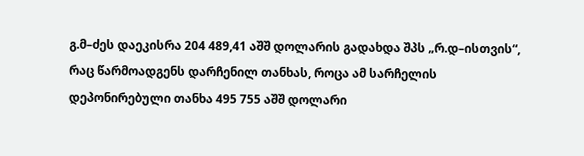გ.მ–ძეს დაეკისრა 204 489,41 აშშ დოლარის გადახდა შპს „რ.დ–ისთვის“, რაც წარმოადგენს დარჩენილ თანხას, როცა ამ სარჩელის დეპონირებული თანხა 495 755 აშშ დოლარი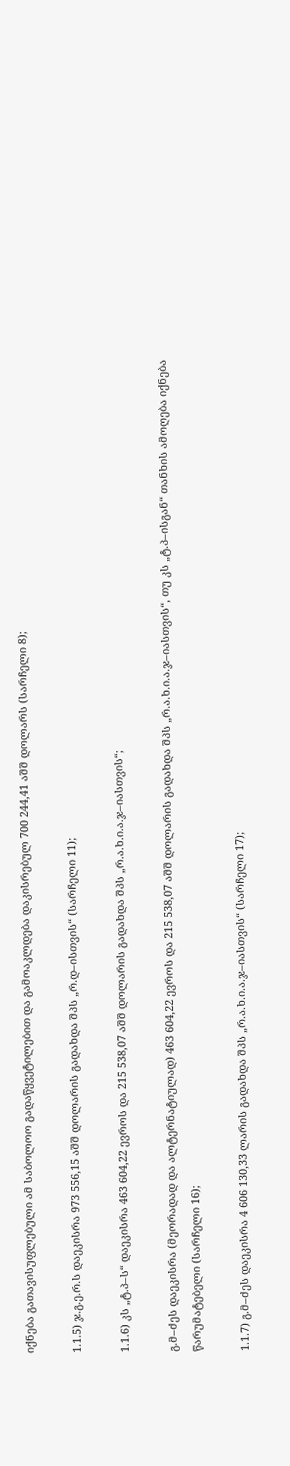იქნება გათავისუფლებული ამ საბოლოო გადაწყვეტილებით და გამოაკლდება დაკისრებულ 700 244,41 აშშ დოლარს (სარჩელი 8);

1.1.5) ჯ.გ.ე.რ.ს დაეკისრა 973 556,15 აშშ დოლარის გადახდა შპს „რ.დ–ისთვის“ (სარჩელი 11);

1.1.6) კს „ტ.პ–ს“ დაეკისრა 463 604,22 ევროს და 215 538,07 აშშ დოლარის გადახდა შპს „რ.ა.ხ.ი.ა.ჯ–იასთვის“;

გ.მ–ძეს დაეკისრა (მეორადად და ალტერნატიულად) 463 604,22 ევროს და 215 538,07 აშშ დოლარის გადახდა შპს „რ.ა.ხ.ი.ა.ჯ–იასთვის“, თუ კს „ტ.პ–ისგან“ თანხის ამოღება იქნება წარუმატებელი (სარჩელი 16);

1.1.7) გ.მ–ძეს დაეკისრა 4 606 130,33 ლარის გადახდა შპს „რ.ა.ხ.ი.ა.ჯ–იასთვის“ (სარჩელი 17);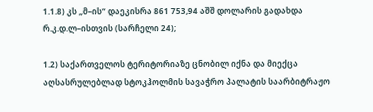1.1.8) კს „მ–ის“ დაეკისრა 861 753,94 აშშ დოლარის გადახდა რ.კ.დ.ლ–ისთვის (სარჩელი 24);

1.2) საქართველოს ტერიტორიაზე ცნობილ იქნა და მიექცა აღსასრულებლად სტოკჰოლმის სავაჭრო პალატის საარბიტრაჟო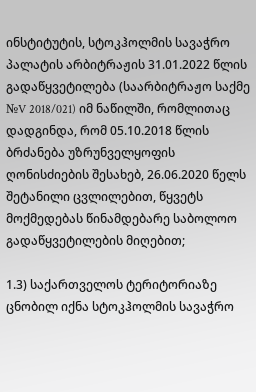ინსტიტუტის, სტოკჰოლმის სავაჭრო პალატის არბიტრაჟის 31.01.2022 წლის გადაწყვეტილება (საარბიტრაჟო საქმე №V 2018/021) იმ ნაწილში, რომლითაც დადგინდა, რომ 05.10.2018 წლის ბრძანება უზრუნველყოფის ღონისძიების შესახებ, 26.06.2020 წელს შეტანილი ცვლილებით, წყვეტს მოქმედებას წინამდებარე საბოლოო გადაწყვეტილების მიღებით;

1.3) საქართველოს ტერიტორიაზე ცნობილ იქნა სტოკჰოლმის სავაჭრო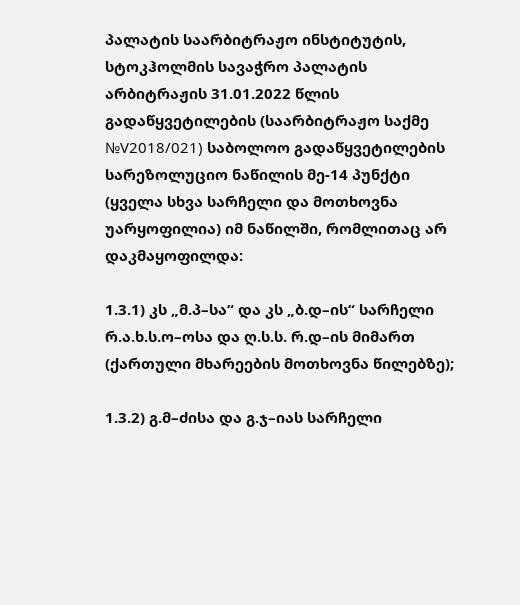პალატის საარბიტრაჟო ინსტიტუტის, სტოკჰოლმის სავაჭრო პალატის არბიტრაჟის 31.01.2022 წლის გადაწყვეტილების (საარბიტრაჟო საქმე №V2018/021) საბოლოო გადაწყვეტილების სარეზოლუციო ნაწილის მე-14 პუნქტი (ყველა სხვა სარჩელი და მოთხოვნა უარყოფილია) იმ ნაწილში, რომლითაც არ დაკმაყოფილდა:

1.3.1) კს „მ.პ–სა“ და კს „ბ.დ–ის“ სარჩელი რ.ა.ხ.ს.ო–ოსა და ღ.ს.ს. რ.დ–ის მიმართ (ქართული მხარეების მოთხოვნა წილებზე);

1.3.2) გ.მ–ძისა და გ.ჯ–იას სარჩელი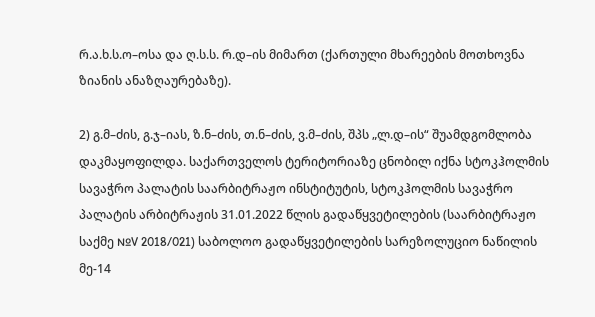რ.ა.ხ.ს.ო–ოსა და ღ.ს.ს. რ.დ–ის მიმართ (ქართული მხარეების მოთხოვნა ზიანის ანაზღაურებაზე).

2) გ.მ–ძის, გ.ჯ–იას, ზ.ნ–ძის, თ.ნ–ძის, ვ.მ–ძის, შპს „ლ.დ–ის“ შუამდგომლობა დაკმაყოფილდა. საქართველოს ტერიტორიაზე ცნობილ იქნა სტოკჰოლმის სავაჭრო პალატის საარბიტრაჟო ინსტიტუტის, სტოკჰოლმის სავაჭრო პალატის არბიტრაჟის 31.01.2022 წლის გადაწყვეტილების (საარბიტრაჟო საქმე №V 2018/021) საბოლოო გადაწყვეტილების სარეზოლუციო ნაწილის მე-14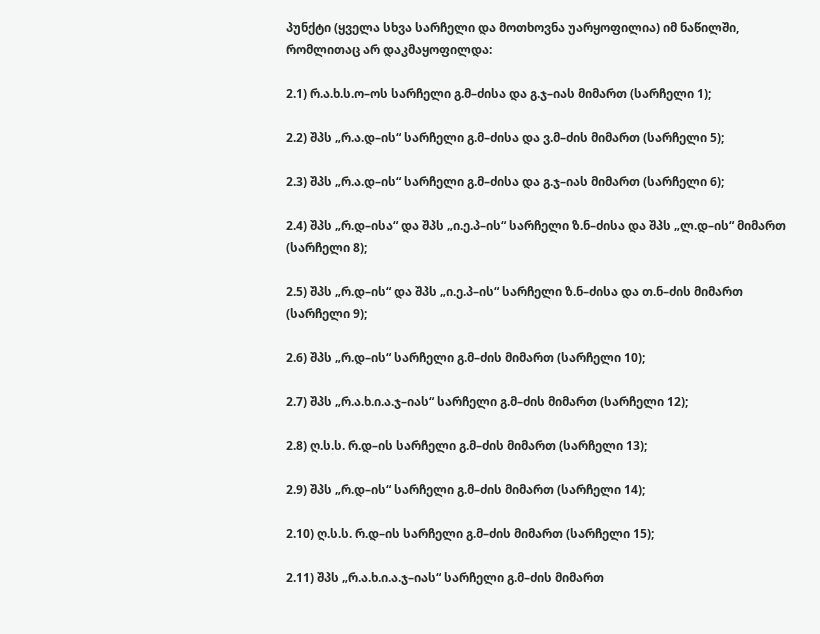პუნქტი (ყველა სხვა სარჩელი და მოთხოვნა უარყოფილია) იმ ნაწილში, რომლითაც არ დაკმაყოფილდა:

2.1) რ.ა.ხ.ს.ო–ოს სარჩელი გ.მ–ძისა და გ.ჯ–იას მიმართ (სარჩელი 1);

2.2) შპს „რ.ა.დ–ის“ სარჩელი გ.მ–ძისა და ვ.მ–ძის მიმართ (სარჩელი 5);

2.3) შპს „რ.ა.დ–ის“ სარჩელი გ.მ–ძისა და გ.ჯ–იას მიმართ (სარჩელი 6);

2.4) შპს „რ.დ–ისა“ და შპს „ი.ე.პ–ის“ სარჩელი ზ.ნ–ძისა და შპს „ლ.დ–ის“ მიმართ (სარჩელი 8);

2.5) შპს „რ.დ–ის“ და შპს „ი.ე.პ–ის“ სარჩელი ზ.ნ–ძისა და თ.ნ–ძის მიმართ (სარჩელი 9);

2.6) შპს „რ.დ–ის“ სარჩელი გ.მ–ძის მიმართ (სარჩელი 10);

2.7) შპს „რ.ა.ხ.ი.ა.ჯ–იას“ სარჩელი გ.მ–ძის მიმართ (სარჩელი 12);

2.8) ღ.ს.ს. რ.დ–ის სარჩელი გ.მ–ძის მიმართ (სარჩელი 13);

2.9) შპს „რ.დ–ის“ სარჩელი გ.მ–ძის მიმართ (სარჩელი 14);

2.10) ღ.ს.ს. რ.დ–ის სარჩელი გ.მ–ძის მიმართ (სარჩელი 15);

2.11) შპს „რ.ა.ხ.ი.ა.ჯ–იას“ სარჩელი გ.მ–ძის მიმართ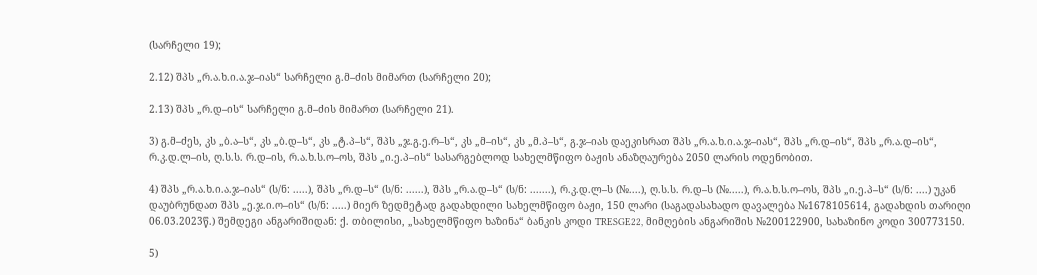(სარჩელი 19);

2.12) შპს „რ.ა.ხ.ი.ა.ჯ–იას“ სარჩელი გ.მ–ძის მიმართ (სარჩელი 20);

2.13) შპს „რ.დ–ის“ სარჩელი გ.მ–ძის მიმართ (სარჩელი 21).

3) გ.მ–ძეს, კს „ბ.ა–ს“, კს „ბ.დ–ს“, კს „ტ.პ–ს“, შპს „ჯ.გ.ე.რ–ს“, კს „მ–ის“, კს „მ.პ–ს“, გ.ჯ–იას დაეკისრათ შპს „რ.ა.ხ.ი.ა.ჯ–იას“, შპს „რ.დ–ის“, შპს „რ.ა.დ–ის“, რ.კ.დ.ლ–ის, ღ.ს.ს. რ.დ–ის, რ.ა.ხ.ს.ო–ოს, შპს „ი.ე.პ–ის“ სასარგებლოდ სახელმწიფო ბაჟის ანაზღაურება 2050 ლარის ოდენობით.

4) შპს „რ.ა.ხ.ი.ა.ჯ–იას“ (ს/ნ: .....), შპს „რ.დ–ს“ (ს/ნ: ......), შპს „რ.ა.დ–ს“ (ს/ნ: .......), რ.კ.დ.ლ–ს (№....), ღ.ს.ს. რ.დ–ს (№.....), რ.ა.ხ.ს.ო–ოს, შპს „ი.ე.პ–ს“ (ს/ნ: ....) უკან დაუბრუნდათ შპს „ე.ჯ.ი.ო–ის“ (ს/ნ: .....) მიერ ზედმეტად გადახდილი სახელმწიფო ბაჟი, 150 ლარი (საგადასახადო დავალება №1678105614, გადახდის თარიღი 06.03.2023წ.) შემდეგი ანგარიშიდან: ქ. თბილისი, „სახელმწიფო ხაზინა“ ბანკის კოდი TRESGE22, მიმღების ანგარიშის №200122900, სახაზინო კოდი 300773150.

5)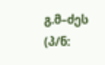გ.მ–ძეს (პ/ნ: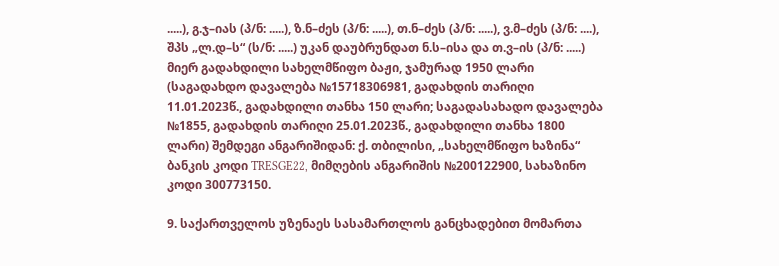.....), გ.ჯ–იას (პ/ნ: .....), ზ.ნ–ძეს (პ/ნ: .....), თ.ნ–ძეს (პ/ნ: .....), ვ.მ–ძეს (პ/ნ: ....), შპს „ლ.დ–ს“ (ს/ნ: .....) უკან დაუბრუნდათ ნ.ს–ისა და თ.ვ–ის (პ/ნ: .....) მიერ გადახდილი სახელმწიფო ბაჟი, ჯამურად 1950 ლარი (საგადახდო დავალება №15718306981, გადახდის თარიღი 11.01.2023წ., გადახდილი თანხა 150 ლარი; საგადასახადო დავალება №1855, გადახდის თარიღი 25.01.2023წ., გადახდილი თანხა 1800 ლარი) შემდეგი ანგარიშიდან: ქ. თბილისი, „სახელმწიფო ხაზინა“ ბანკის კოდი TRESGE22, მიმღების ანგარიშის №200122900, სახაზინო კოდი 300773150.

9. საქართველოს უზენაეს სასამართლოს განცხადებით მომართა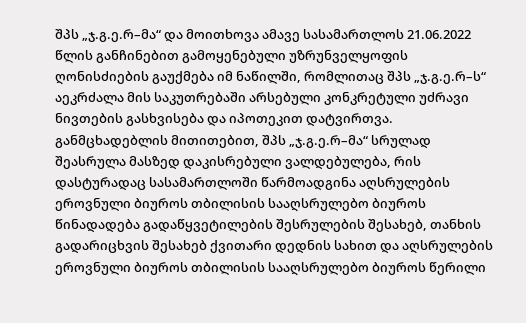შპს „ჯ.გ.ე.რ–მა“ და მოითხოვა ამავე სასამართლოს 21.06.2022 წლის განჩინებით გამოყენებული უზრუნველყოფის ღონისძიების გაუქმება იმ ნაწილში, რომლითაც შპს „ჯ.გ.ე.რ–ს“ აეკრძალა მის საკუთრებაში არსებული კონკრეტული უძრავი ნივთების გასხვისება და იპოთეკით დატვირთვა. განმცხადებლის მითითებით, შპს „ჯ.გ.ე.რ–მა“ სრულად შეასრულა მასზედ დაკისრებული ვალდებულება, რის დასტურადაც სასამართლოში წარმოადგინა აღსრულების ეროვნული ბიუროს თბილისის სააღსრულებო ბიუროს წინადადება გადაწყვეტილების შესრულების შესახებ, თანხის გადარიცხვის შესახებ ქვითარი დედნის სახით და აღსრულების ეროვნული ბიუროს თბილისის სააღსრულებო ბიუროს წერილი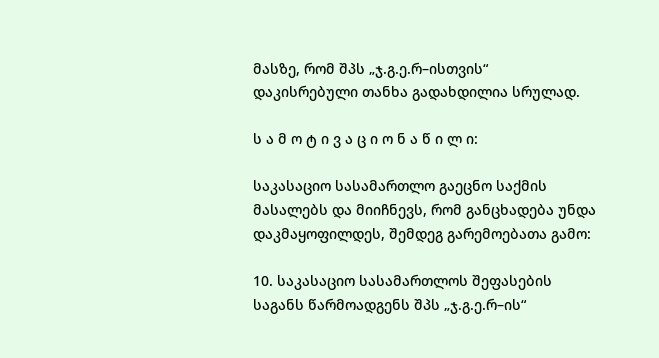მასზე, რომ შპს „ჯ.გ.ე.რ–ისთვის“ დაკისრებული თანხა გადახდილია სრულად.

ს ა მ ო ტ ი ვ ა ც ი ო ნ ა წ ი ლ ი:

საკასაციო სასამართლო გაეცნო საქმის მასალებს და მიიჩნევს, რომ განცხადება უნდა დაკმაყოფილდეს, შემდეგ გარემოებათა გამო:

10. საკასაციო სასამართლოს შეფასების საგანს წარმოადგენს შპს „ჯ.გ.ე.რ–ის“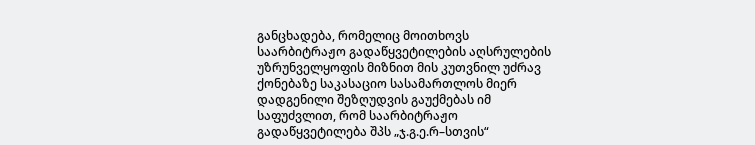განცხადება, რომელიც მოითხოვს საარბიტრაჟო გადაწყვეტილების აღსრულების უზრუნველყოფის მიზნით მის კუთვნილ უძრავ ქონებაზე საკასაციო სასამართლოს მიერ დადგენილი შეზღუდვის გაუქმებას იმ საფუძვლით, რომ საარბიტრაჟო გადაწყვეტილება შპს „ჯ.გ.ე.რ–სთვის“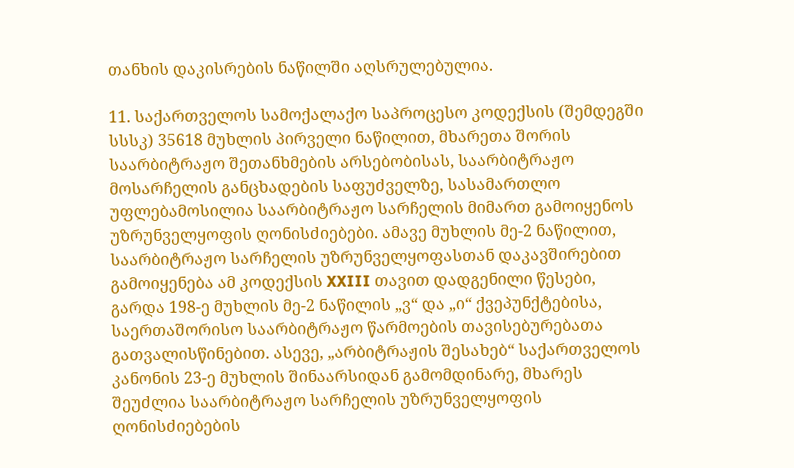თანხის დაკისრების ნაწილში აღსრულებულია.

11. საქართველოს სამოქალაქო საპროცესო კოდექსის (შემდეგში სსსკ) 35618 მუხლის პირველი ნაწილით, მხარეთა შორის საარბიტრაჟო შეთანხმების არსებობისას, საარბიტრაჟო მოსარჩელის განცხადების საფუძველზე, სასამართლო უფლებამოსილია საარბიტრაჟო სარჩელის მიმართ გამოიყენოს უზრუნველყოფის ღონისძიებები. ამავე მუხლის მე-2 ნაწილით, საარბიტრაჟო სარჩელის უზრუნველყოფასთან დაკავშირებით გამოიყენება ამ კოდექსის XXIII თავით დადგენილი წესები, გარდა 198-ე მუხლის მე-2 ნაწილის „ვ“ და „ი“ ქვეპუნქტებისა, საერთაშორისო საარბიტრაჟო წარმოების თავისებურებათა გათვალისწინებით. ასევე, „არბიტრაჟის შესახებ“ საქართველოს კანონის 23-ე მუხლის შინაარსიდან გამომდინარე, მხარეს შეუძლია საარბიტრაჟო სარჩელის უზრუნველყოფის ღონისძიებების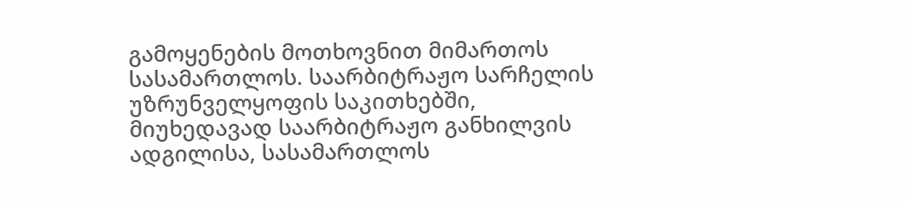გამოყენების მოთხოვნით მიმართოს სასამართლოს. საარბიტრაჟო სარჩელის უზრუნველყოფის საკითხებში, მიუხედავად საარბიტრაჟო განხილვის ადგილისა, სასამართლოს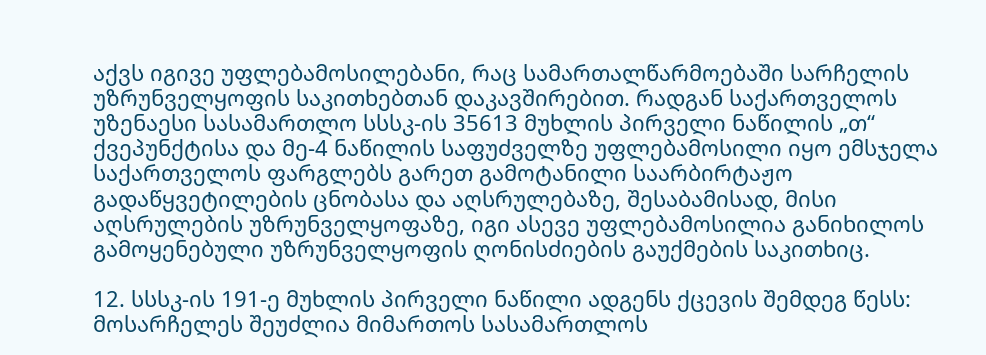აქვს იგივე უფლებამოსილებანი, რაც სამართალწარმოებაში სარჩელის უზრუნველყოფის საკითხებთან დაკავშირებით. რადგან საქართველოს უზენაესი სასამართლო სსსკ-ის 35613 მუხლის პირველი ნაწილის „თ“ ქვეპუნქტისა და მე-4 ნაწილის საფუძველზე უფლებამოსილი იყო ემსჯელა საქართველოს ფარგლებს გარეთ გამოტანილი საარბირტაჟო გადაწყვეტილების ცნობასა და აღსრულებაზე, შესაბამისად, მისი აღსრულების უზრუნველყოფაზე, იგი ასევე უფლებამოსილია განიხილოს გამოყენებული უზრუნველყოფის ღონისძიების გაუქმების საკითხიც.

12. სსსკ-ის 191-ე მუხლის პირველი ნაწილი ადგენს ქცევის შემდეგ წესს: მოსარჩელეს შეუძლია მიმართოს სასამართლოს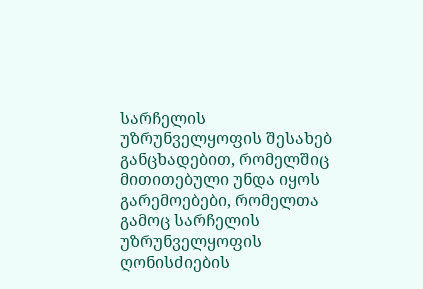სარჩელის უზრუნველყოფის შესახებ განცხადებით, რომელშიც მითითებული უნდა იყოს გარემოებები, რომელთა გამოც სარჩელის უზრუნველყოფის ღონისძიების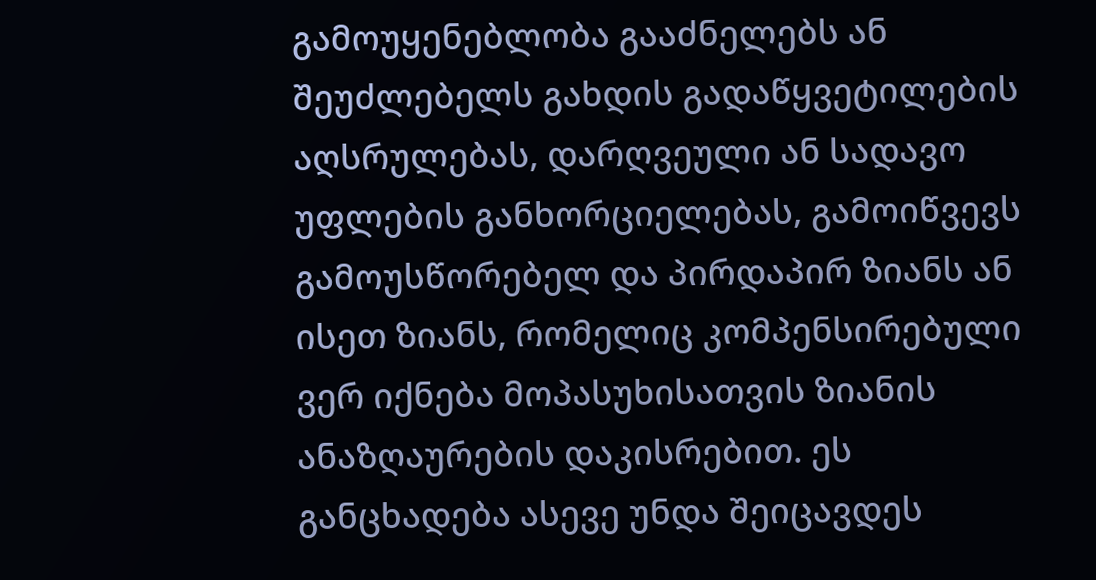გამოუყენებლობა გააძნელებს ან შეუძლებელს გახდის გადაწყვეტილების აღსრულებას, დარღვეული ან სადავო უფლების განხორციელებას, გამოიწვევს გამოუსწორებელ და პირდაპირ ზიანს ან ისეთ ზიანს, რომელიც კომპენსირებული ვერ იქნება მოპასუხისათვის ზიანის ანაზღაურების დაკისრებით. ეს განცხადება ასევე უნდა შეიცავდეს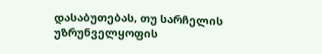დასაბუთებას, თუ სარჩელის უზრუნველყოფის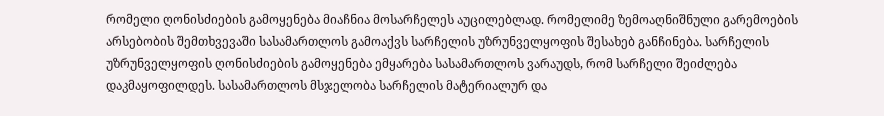რომელი ღონისძიების გამოყენება მიაჩნია მოსარჩელეს აუცილებლად. რომელიმე ზემოაღნიშნული გარემოების არსებობის შემთხვევაში სასამართლოს გამოაქვს სარჩელის უზრუნველყოფის შესახებ განჩინება. სარჩელის უზრუნველყოფის ღონისძიების გამოყენება ემყარება სასამართლოს ვარაუდს, რომ სარჩელი შეიძლება დაკმაყოფილდეს. სასამართლოს მსჯელობა სარჩელის მატერიალურ და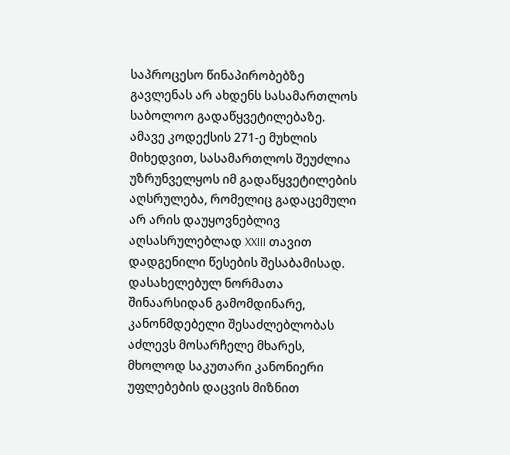საპროცესო წინაპირობებზე გავლენას არ ახდენს სასამართლოს საბოლოო გადაწყვეტილებაზე. ამავე კოდექსის 271-ე მუხლის მიხედვით, სასამართლოს შეუძლია უზრუნველყოს იმ გადაწყვეტილების აღსრულება, რომელიც გადაცემული არ არის დაუყოვნებლივ აღსასრულებლად XXIII თავით დადგენილი წესების შესაბამისად. დასახელებულ ნორმათა შინაარსიდან გამომდინარე, კანონმდებელი შესაძლებლობას აძლევს მოსარჩელე მხარეს, მხოლოდ საკუთარი კანონიერი უფლებების დაცვის მიზნით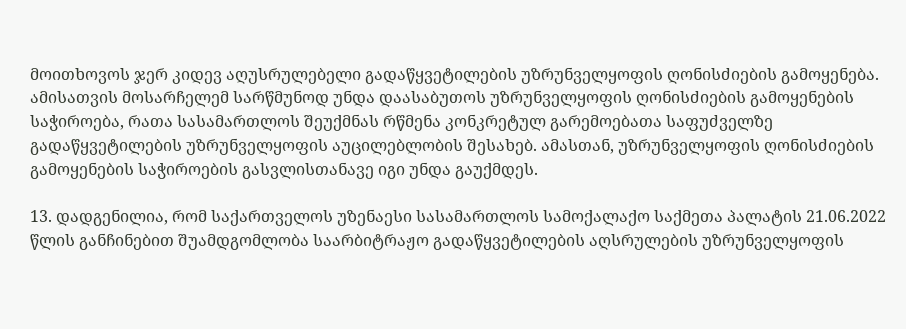მოითხოვოს ჯერ კიდევ აღუსრულებელი გადაწყვეტილების უზრუნველყოფის ღონისძიების გამოყენება. ამისათვის მოსარჩელემ სარწმუნოდ უნდა დაასაბუთოს უზრუნველყოფის ღონისძიების გამოყენების საჭიროება, რათა სასამართლოს შეუქმნას რწმენა კონკრეტულ გარემოებათა საფუძველზე გადაწყვეტილების უზრუნველყოფის აუცილებლობის შესახებ. ამასთან, უზრუნველყოფის ღონისძიების გამოყენების საჭიროების გასვლისთანავე იგი უნდა გაუქმდეს.

13. დადგენილია, რომ საქართველოს უზენაესი სასამართლოს სამოქალაქო საქმეთა პალატის 21.06.2022 წლის განჩინებით შუამდგომლობა საარბიტრაჟო გადაწყვეტილების აღსრულების უზრუნველყოფის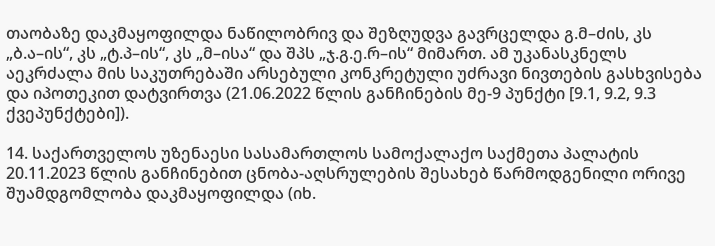თაობაზე დაკმაყოფილდა ნაწილობრივ და შეზღუდვა გავრცელდა გ.მ–ძის, კს „ბ.ა–ის“, კს „ტ.პ–ის“, კს „მ–ისა“ და შპს „ჯ.გ.ე.რ–ის“ მიმართ. ამ უკანასკნელს აეკრძალა მის საკუთრებაში არსებული კონკრეტული უძრავი ნივთების გასხვისება და იპოთეკით დატვირთვა (21.06.2022 წლის განჩინების მე-9 პუნქტი [9.1, 9.2, 9.3 ქვეპუნქტები]).

14. საქართველოს უზენაესი სასამართლოს სამოქალაქო საქმეთა პალატის 20.11.2023 წლის განჩინებით ცნობა-აღსრულების შესახებ წარმოდგენილი ორივე შუამდგომლობა დაკმაყოფილდა (იხ.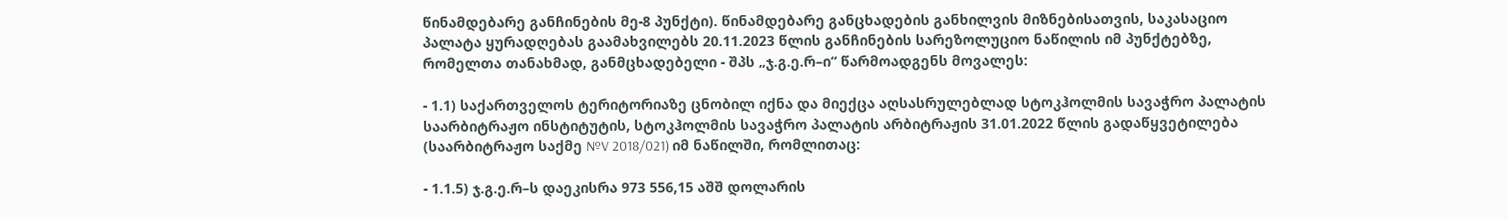წინამდებარე განჩინების მე-8 პუნქტი). წინამდებარე განცხადების განხილვის მიზნებისათვის, საკასაციო პალატა ყურადღებას გაამახვილებს 20.11.2023 წლის განჩინების სარეზოლუციო ნაწილის იმ პუნქტებზე, რომელთა თანახმად, განმცხადებელი - შპს „ჯ.გ.ე.რ–ი“ წარმოადგენს მოვალეს:

- 1.1) საქართველოს ტერიტორიაზე ცნობილ იქნა და მიექცა აღსასრულებლად სტოკჰოლმის სავაჭრო პალატის საარბიტრაჟო ინსტიტუტის, სტოკჰოლმის სავაჭრო პალატის არბიტრაჟის 31.01.2022 წლის გადაწყვეტილება (საარბიტრაჟო საქმე №V 2018/021) იმ ნაწილში, რომლითაც:

- 1.1.5) ჯ.გ.ე.რ–ს დაეკისრა 973 556,15 აშშ დოლარის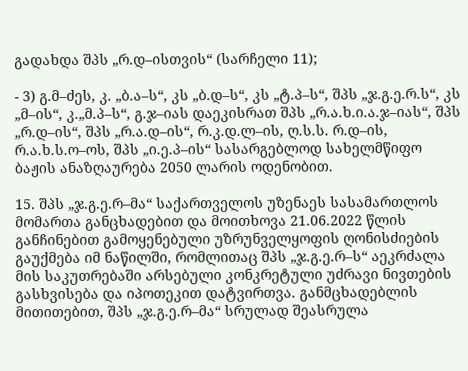გადახდა შპს „რ.დ–ისთვის“ (სარჩელი 11);

- 3) გ.მ–ძეს, კ. „ბ.ა–ს“, კს „ბ.დ–ს“, კს „ტ.პ–ს“, შპს „ჯ.გ.ე.რ.ს“, კს „მ–ის“, კ.„მ.პ–ს“, გ.ჯ–იას დაეკისრათ შპს „რ.ა.ხ.ი.ა.ჯ–იას“, შპს „რ.დ–ის“, შპს „რ.ა.დ–ის“, რ.კ.დ.ლ–ის, ღ.ს.ს. რ.დ–ის, რ.ა.ხ.ს.ო–ოს, შპს „ი.ე.პ–ის“ სასარგებლოდ სახელმწიფო ბაჟის ანაზღაურება 2050 ლარის ოდენობით.

15. შპს „ჯ.გ.ე.რ–მა“ საქართველოს უზენაეს სასამართლოს მომართა განცხადებით და მოითხოვა 21.06.2022 წლის განჩინებით გამოყენებული უზრუნველყოფის ღონისძიების გაუქმება იმ ნაწილში, რომლითაც შპს „ჯ.გ.ე.რ–ს“ აეკრძალა მის საკუთრებაში არსებული კონკრეტული უძრავი ნივთების გასხვისება და იპოთეკით დატვირთვა. განმცხადებლის მითითებით, შპს „ჯ.გ.ე.რ–მა“ სრულად შეასრულა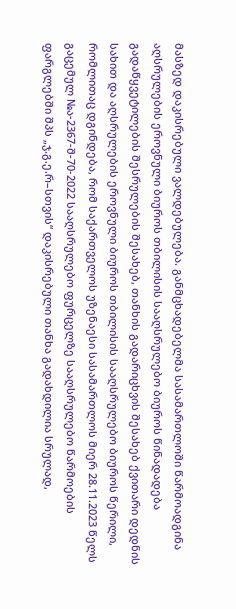მასზედ დაკისრებული ვალდებულება. განმცხადებელმა სასამართლოში წარმოადგინა აღსრულების ეროვნული ბიუროს თბილისის სააღსრულებო ბიუროს წინადადება გადაწყვეტილების შესრულების შესახებ, თანხის გადარიცხვის შესახებ ქვითარი დედნის სახით და აღსრულების ეროვნული ბიუროს თბილისის სააღსრულებო ბიუროს წერილი, რომლითაც დგინდება, რომ საქართველოს უზენაესი სასამართლოს მიერ 28.11.2023 წელს გაცემულ №ა-2367-შ-70-2022 სააღსრულებო ფურცელზე სააღსრულებო წარმოების ფარგლებში შპს „ჯ.გ.ე.რ–სთვის“ დაკისრებული თანხა გადახდილია სრულად,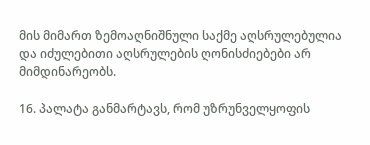მის მიმართ ზემოაღნიშნული საქმე აღსრულებულია და იძულებითი აღსრულების ღონისძიებები არ მიმდინარეობს.

16. პალატა განმარტავს, რომ უზრუნველყოფის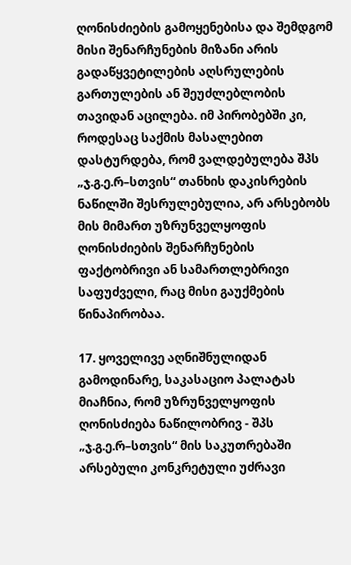ღონისძიების გამოყენებისა და შემდგომ მისი შენარჩუნების მიზანი არის გადაწყვეტილების აღსრულების გართულების ან შეუძლებლობის თავიდან აცილება. იმ პირობებში კი, როდესაც საქმის მასალებით დასტურდება, რომ ვალდებულება შპს „ჯ.გ.ე.რ–სთვის“ თანხის დაკისრების ნაწილში შესრულებულია, არ არსებობს მის მიმართ უზრუნველყოფის ღონისძიების შენარჩუნების ფაქტობრივი ან სამართლებრივი საფუძველი, რაც მისი გაუქმების წინაპირობაა.

17. ყოველივე აღნიშნულიდან გამოდინარე, საკასაციო პალატას მიაჩნია, რომ უზრუნველყოფის ღონისძიება ნაწილობრივ - შპს „ჯ.გ.ე.რ–სთვის“ მის საკუთრებაში არსებული კონკრეტული უძრავი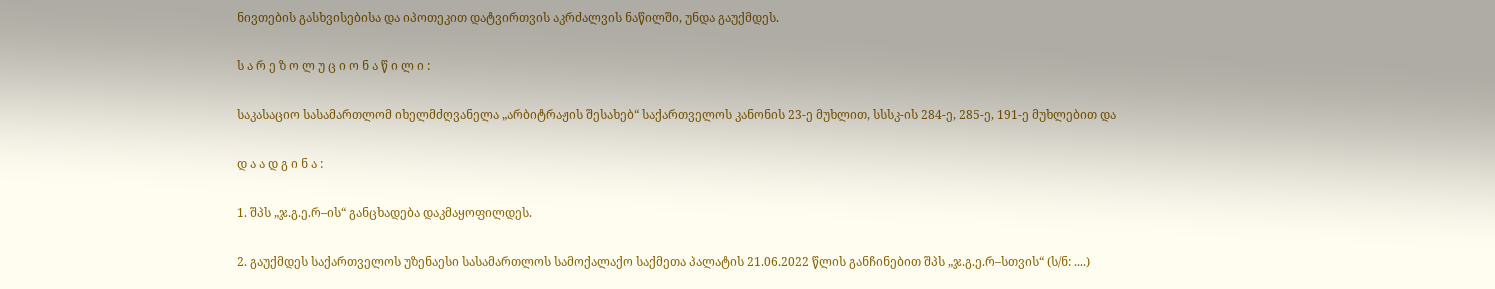ნივთების გასხვისებისა და იპოთეკით დატვირთვის აკრძალვის ნაწილში, უნდა გაუქმდეს.

ს ა რ ე ზ ო ლ უ ც ი ო ნ ა წ ი ლ ი :

საკასაციო სასამართლომ იხელმძღვანელა „არბიტრაჟის შესახებ“ საქართველოს კანონის 23-ე მუხლით, სსსკ-ის 284-ე, 285-ე, 191-ე მუხლებით და

დ ა ა დ გ ი ნ ა :

1. შპს „ჯ.გ.ე.რ–ის“ განცხადება დაკმაყოფილდეს.

2. გაუქმდეს საქართველოს უზენაესი სასამართლოს სამოქალაქო საქმეთა პალატის 21.06.2022 წლის განჩინებით შპს „ჯ.გ.ე.რ–სთვის“ (ს/ნ: ....)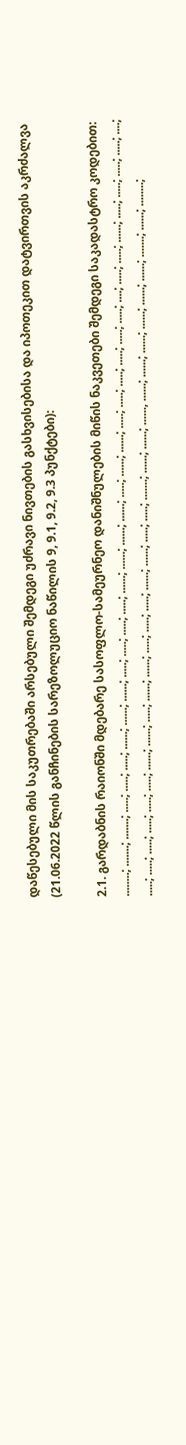დაწესებული მის საკუთრებაში არსებული შემდეგი უძრავი ნივთების გასხვისებისა და იპოთეკით დატვირთვის აკრძალვა (21.06.2022 წლის განჩინების სარეზოლუციო ნაწილის 9, 9.1, 9.2, 9.3 პუნქტები):

2.1. გარდაბნის რაიონში მდებარე სასოფლო-სამეურნეო დანიშნულების მიწის ნაკვეთები შემდეგი საკადასტრო კოდებით: ........; .......; .......; .....; .....; .....; ......; ......; ......; .....; .....; .....; .....; ......; ......; ......; ......; .....; ......; ......; .....; .....; .....; .....; .....; .....; ....; .....; .....; ......; .....; .....; .....; .....; ....; .....; .....; .....; .....; .....; .....; ......; ......; .....; ......; ......; .....; .....; .....; ......; ......; .....; .....; .......; ......; ......; ......, ......; ......; ......; ......; ......; ......; .......; ......; ........;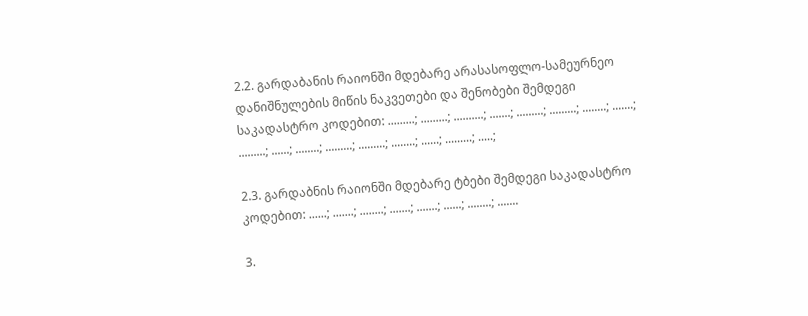2.2. გარდაბანის რაიონში მდებარე არასასოფლო-სამეურნეო დანიშნულების მიწის ნაკვეთები და შენობები შემდეგი საკადასტრო კოდებით: .........; .........; ..........; .......; .........; .........; ........; .......; .........; ......; ........; .........; .........; ........; ......; .........; .....;

2.3. გარდაბნის რაიონში მდებარე ტბები შემდეგი საკადასტრო კოდებით: ......; .......; ........; .......; .......; ......; ........; .......

3.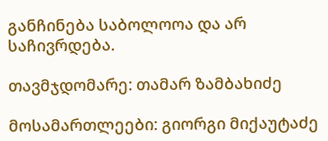განჩინება საბოლოოა და არ საჩივრდება.

თავმჯდომარე: თამარ ზამბახიძე

მოსამართლეები: გიორგი მიქაუტაძე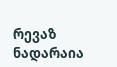რევაზ ნადარაია